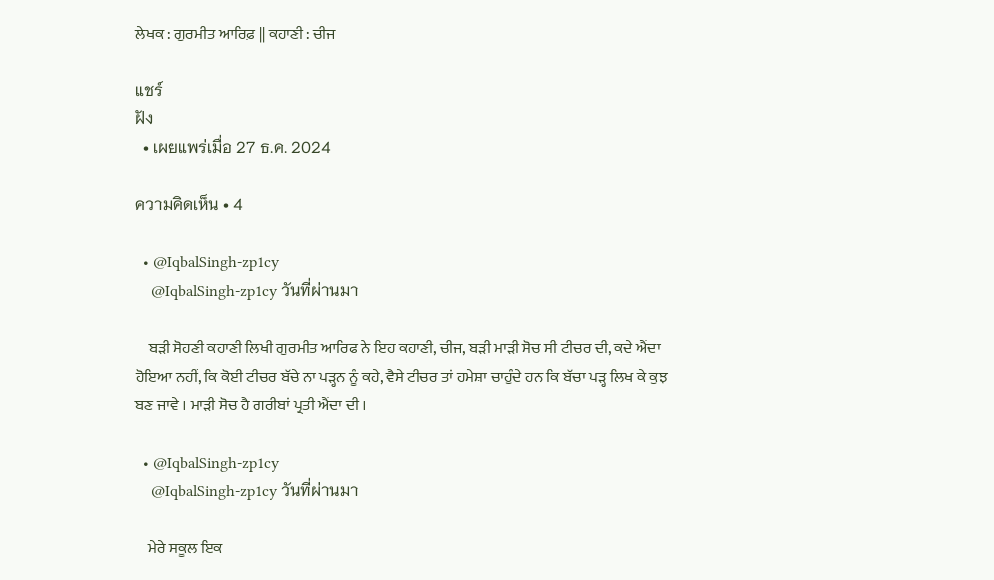ਲੇਖਕ : ਗੁਰਮੀਤ ਆਰਿਫ਼ || ਕਹਾਣੀ : ਚੀਜ

แชร์
ฝัง
  • เผยแพร่เมื่อ 27 ธ.ค. 2024

ความคิดเห็น • 4

  • @IqbalSingh-zp1cy
    @IqbalSingh-zp1cy วันที่ผ่านมา

    ਬੜੀ ਸੋਹਣੀ ਕਹਾਣੀ ਲਿਖੀ ਗੁਰਮੀਤ ਆਰਿਫ ਨੇ ਇਹ ਕਹਾਣੀ, ਚੀਜ, ਬੜੀ ਮਾੜੀ ਸੋਚ ਸੀ ਟੀਚਰ ਦੀ, ਕਦੇ ਐਂਦਾ ਹੋਇਆ ਨਹੀਂ, ਕਿ ਕੋਈ ਟੀਚਰ ਬੱਚੇ ਨਾ ਪੜ੍ਹਨ ਨੂੰ ਕਹੇ, ਵੈਸੇ ਟੀਚਰ ਤਾਂ ਹਮੇਸ਼ਾ ਚਾਹੁੰਦੇ ਹਨ ਕਿ ਬੱਚਾ ਪੜ੍ਹ ਲਿਖ ਕੇ ਕੁਝ ਬਣ ਜਾਵੇ । ਮਾੜੀ ਸੋਚ ਹੈ ਗਰੀਬਾਂ ਪ੍ਰਤੀ ਐਂਦਾ ਦੀ ।

  • @IqbalSingh-zp1cy
    @IqbalSingh-zp1cy วันที่ผ่านมา

    ਮੇਰੇ ਸਕੂਲ ਇਕ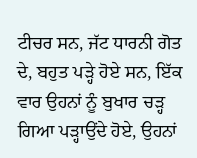ਟੀਚਰ ਸਨ, ਜੱਟ ਧਾਰਨੀ ਗੋਤ ਦੇ, ਬਹੁਤ ਪੜ੍ਹੇ ਹੋਏ ਸਨ, ਇੱਕ ਵਾਰ ਉਹਨਾਂ ਨੂੰ ਬੁਖਾਰ ਚੜ੍ਹ ਗਿਆ ਪੜ੍ਹਾਉਂਦੇ ਹੋਏ, ਉਹਨਾਂ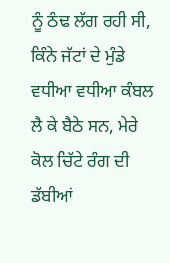ਨੂੰ ਠੰਢ ਲੱਗ ਰਹੀ ਸੀ, ਕਿੰਨੇ ਜੱਟਾਂ ਦੇ ਮੁੰਡੇ ਵਧੀਆ ਵਧੀਆ ਕੰਬਲ ਲੈ ਕੇ ਬੈਠੇ ਸਨ, ਮੇਰੇ ਕੋਲ ਚਿੱਟੇ ਰੰਗ ਦੀ ਡੱਬੀਆਂ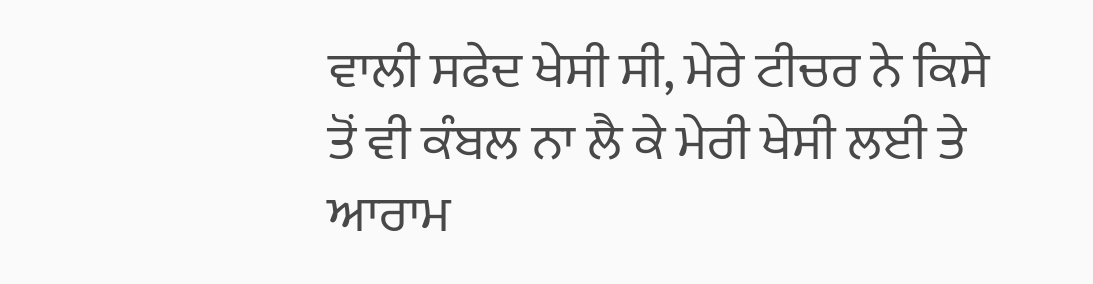ਵਾਲੀ ਸਫੇਦ ਖੇਸੀ ਸੀ, ਮੇਰੇ ਟੀਚਰ ਨੇ ਕਿਸੇ ਤੋਂ ਵੀ ਕੰਬਲ ਨਾ ਲੈ ਕੇ ਮੇਰੀ ਖੇਸੀ ਲਈ ਤੇ ਆਰਾਮ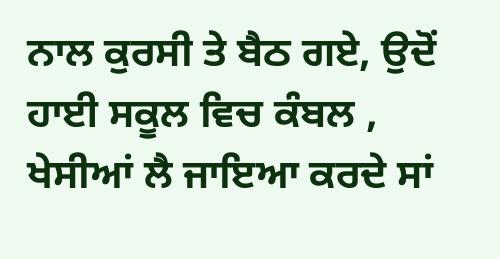ਨਾਲ ਕੁਰਸੀ ਤੇ ਬੈਠ ਗਏ, ਉਦੋਂ ਹਾਈ ਸਕੂਲ ਵਿਚ ਕੰਬਲ , ਖੇਸੀਆਂ ਲੈ ਜਾਇਆ ਕਰਦੇ ਸਾਂ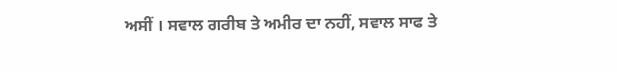ਅਸੀਂ । ਸਵਾਲ ਗਰੀਬ ਤੇ ਅਮੀਰ ਦਾ ਨਹੀਂ, ਸਵਾਲ ਸਾਫ ਤੇ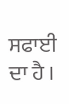ਸਫਾਈ ਦਾ ਹੈ ।